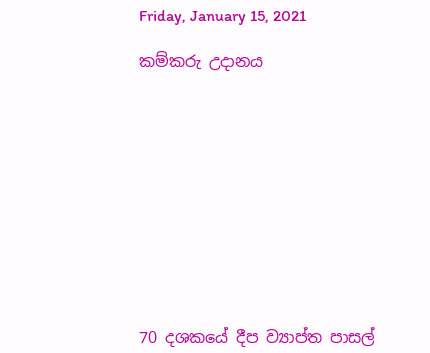Friday, January 15, 2021

කම්කරු උදානය











70 දශකයේ දීප ව්‍යාප්ත පාසල්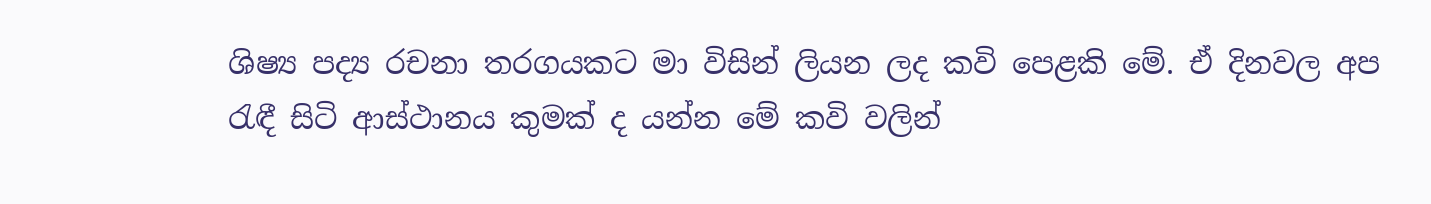ශිෂ්‍ය පද්‍ය රචනා තරගයකට මා විසින් ලියන ලද කවි පෙළකි මේ. ඒ දිනවල අප රැඳී සිටි ආස්ථානය කුමක් ද යන්න මේ කවි වලින්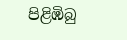පිළිඹිබු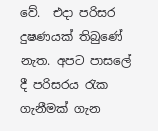වේ.  එදා පරිසර දුෂණයක් තිබුණේ නැත. අපට පාසලේ දී පරිසරය රැක ගැනීමක් ගැන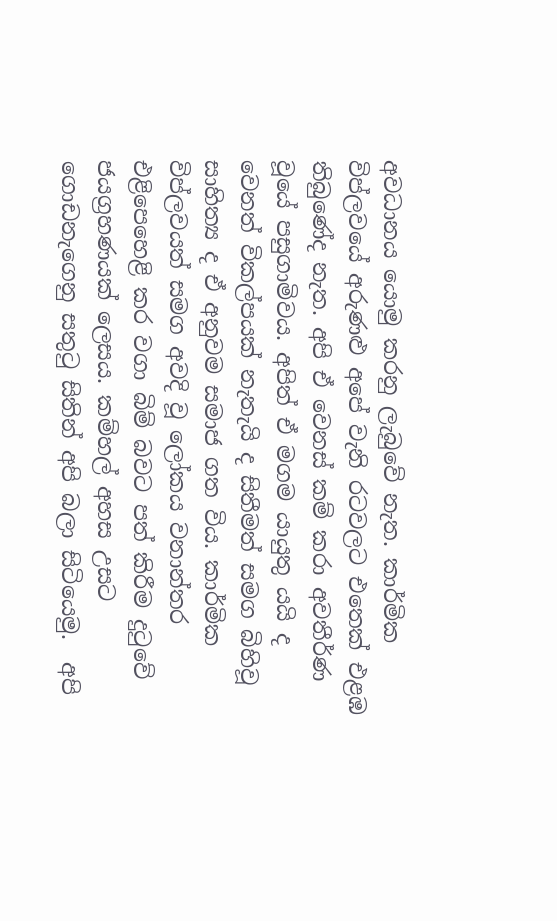අවධානය යොමු කරනු ලැබුවේ නැත. කාර්මික විප්ලවයේ අරුණළු අපේ වැනි රටවලට එතෙක් එළඹ තිබුණේද නැත. අපි ඒ වෙනස් කම් කරා අවතීර්ණ වූයේ පසුගාමිවය. අපිත් ඒ මගම යායුතු යයි ද වෙනත් විකල්පයක් නැතැයි ද සිතීමත් සමග බිහිවූ සාහිත්‍ය ද ඒ අනුවම සමාජ ගත විය. කාර්මික විප්ලවයත් සමග අවදි වූ ලෝකය වනාන්තර එළිපෙහෙළි කර වගා බිම් බවට පත් කිරීම දුටුවේ ජයග්‍රහණයක් ලෙසය. කම්හල් අහස උසට ගොඩනැගෙනු සතුටු සිතින් අපි බලා සිටියෙමු.  අපි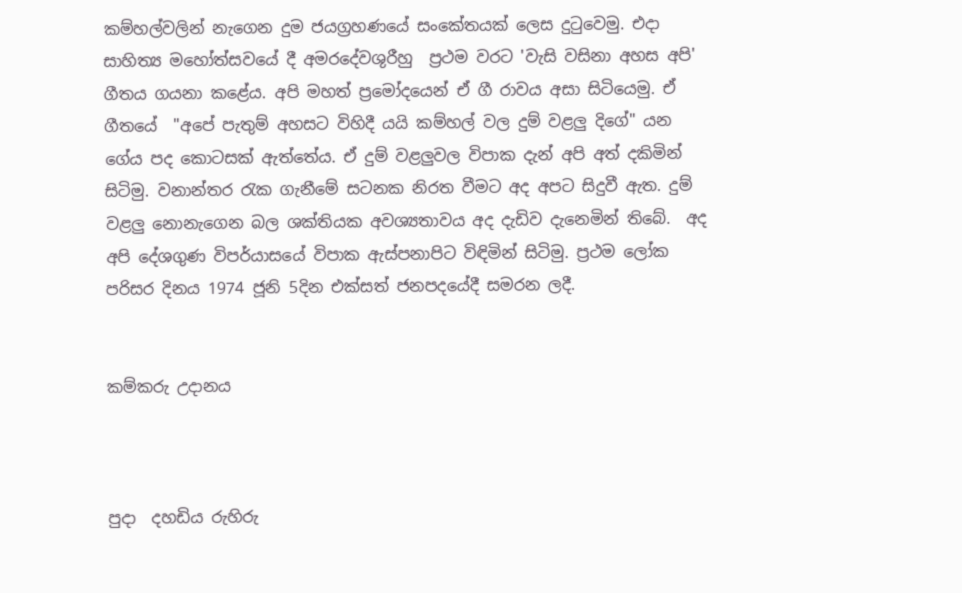කම්හල්වලින් නැගෙන දුම ජයග්‍රහණයේ සංකේතයක් ලෙස දුටුවෙමු. එදා සාහිත්‍ය මහෝත්සවයේ දී අමරදේවශුරීහු  ප්‍රථම වරට 'වැසි වසිනා අහස අපි' ගීතය ගයනා කළේය. අපි මහත් ප්‍රමෝදයෙන් ඒ ගී රාවය අසා සිටියෙමු. ඒ ගීතයේ  "අපේ පැතුම් අහසට විහිදී යයි කම්හල් වල දුම් වළලු දිගේ" යන ගේය පද කොටසක් ඇත්තේය. ඒ දුම් වළලුවල විපාක දැන් අපි අත් දකිමින් සිටිමු. වනාන්තර රැක ගැනීමේ සටනක නිරත වීමට අද අපට සිදුවී ඇත. දුම් වළලු නොනැගෙන බල ශක්තියක අවශ්‍යතාවය අද දැඩිව දැනෙමින් තිබේ.  අද අපි දේශගුණ විපර්යාසයේ විපාක ඇස්පනාපිට විඳිමින් සිටිමු. ප්‍රථම ලෝක පරිසර දිනය 1974 ජූනි 5දින එක්සත් ජනපදයේදී සමරන ලදී.


කම්කරු උදානය



පුදා  දහඩිය රුහිරු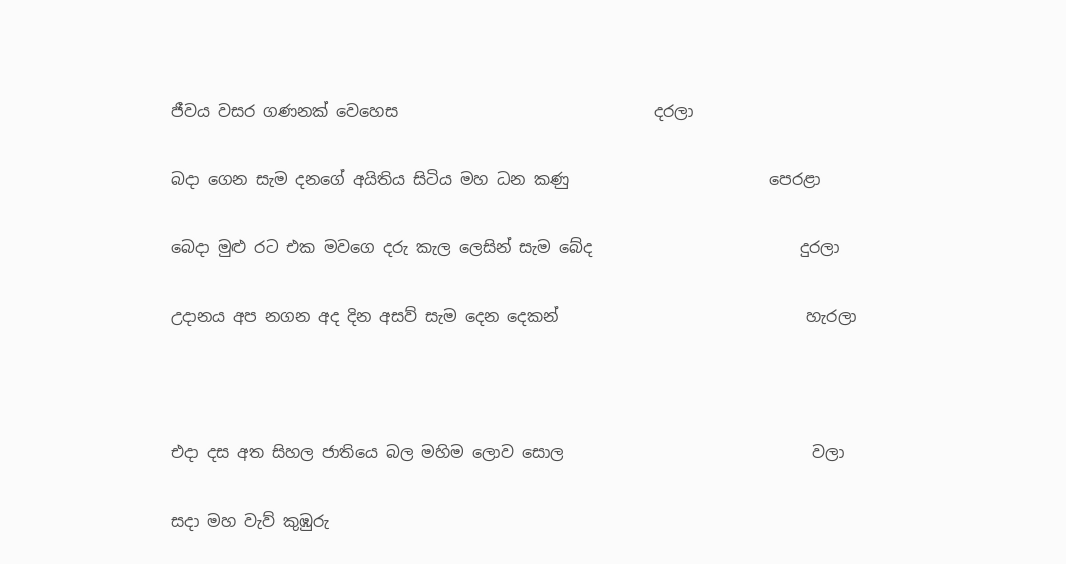ජීවය වසර ගණනක් වෙහෙස                                දරලා

බදා ගෙන සැම දනගේ අයිතිය සිටිය මහ ධන කණු                         පෙරළා

බෙදා මුළු රට එක මවගෙ දරු කැල ලෙසින් සැම බේද                          දුරලා

උදානය අප නගන අද දින අසව් සැම දෙන දෙකන්                               හැරලා



එදා දස අත සිහල ජාතියෙ බල මහිම ලොව සොල                               වලා

සදා මහ වැව් කුඹුරු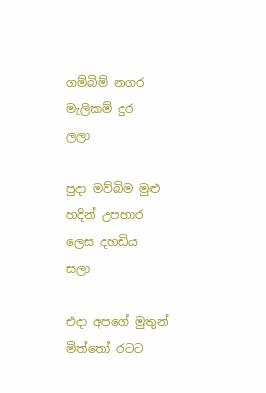ගම්බිම් නගර මැලිකම් දුර                                    ලලා

පුදා මව්බිම මුළු හදින් උපහාර ලෙස දහඩිය                                             සලා

එදා අපගේ මුතුන් මිත්තෝ රටට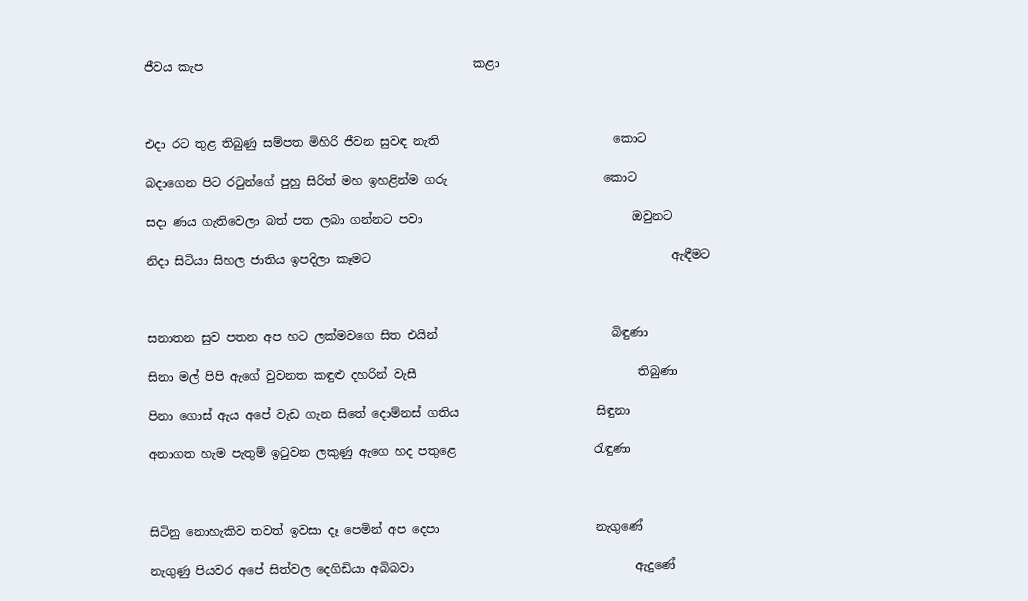ජීවය කැප                                             කළා



එදා රට තුළ තිබුණු සම්පත මිහිරි ජීවන සුවඳ නැති                             කොට

බදාගෙන පිට රටුන්ගේ පුහු සිරිත් මහ ඉහළින්ම ගරු                          කොට

සදා ණය ගැතිවෙලා බත් පත ලබා ගන්නට පවා                                   ඔවුනට

නිදා සිටියා සිහල ජාතිය ඉපදිලා කෑමට                                                  ඇඳීමට



සනාතන සුව පතන අප හට ලක්මවගෙ සිත එයින්                             බිඳුණා

සිනා මල් පිපි ඇගේ වුවනත කඳුළු දහරින් වැසී                                     තිබුණා

පිනා ගොස් ඇය අපේ වැඩ ගැන සිතේ දොම්නස් ගතිය                       සිඳුනා

අනාගත හැම පැතුම් ඉටුවන ලකුණු ඇගෙ හද පතුළෙ                       රැඳුණා



සිටිනු නොහැකිව තවත් ඉවසා දෑ පෙමින් අප දෙපා                          නැගුණේ

නැගුණු පියවර අපේ සිත්වල දෙගිඩියා අබිබවා                                     ඇදුණේ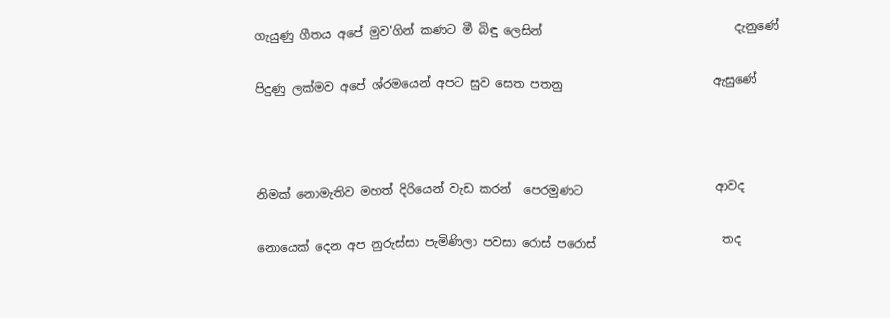ගැයුණු ගීතය අපේ මුව'ගින් කණට මී බිඳු ලෙසින්                                දැනුණේ

පිදුණු ලක්මව අපේ ශ්රමයෙන් අපට සුව සෙත පතනු                         ඇසුණේ



නිමක් නොමැතිව මහත් දිරියෙන් වැඩ කරන්  පෙරමුණට                      ආවද

නොයෙක් දෙන අප නුරුස්සා පැමිණිලා පවසා රොස් පරොස්                     තද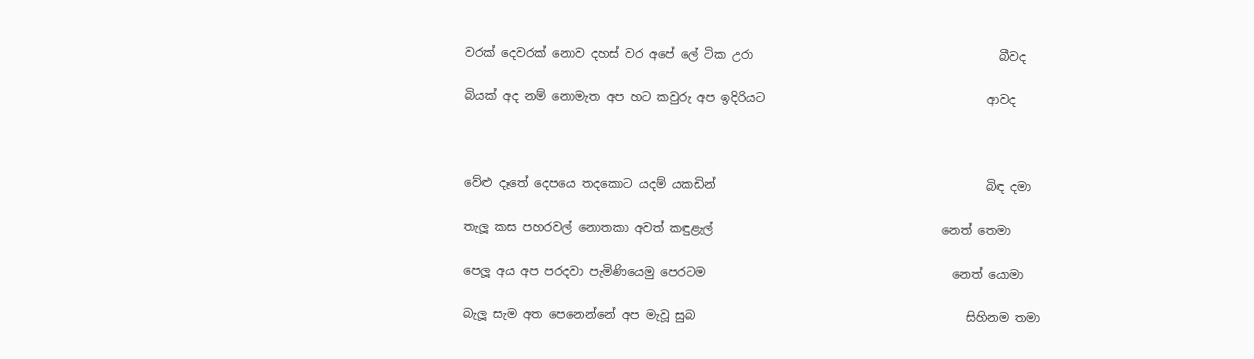වරක් දෙවරක් නොව දහස් වර අපේ ලේ ටික උරා                                         බීවද

බියක් අද නම් නොමැත අප හට කවුරු අප ඉදිරියට                                     ආවද



වේළු දෑතේ දෙපයෙ තදකොට යදම් යකඩින්                                             බිඳ දමා

තැලූ කස පහරවල් නොතකා අවත් කඳුළැල්                                      නෙත් තෙමා

පෙලූ අය අප පරදවා පැමිණියෙමු පෙරටම                                         නෙත් යොමා

බැලූ සැම අත පෙනෙන්නේ අප මැවූ සුබ                                             සිහිනම තමා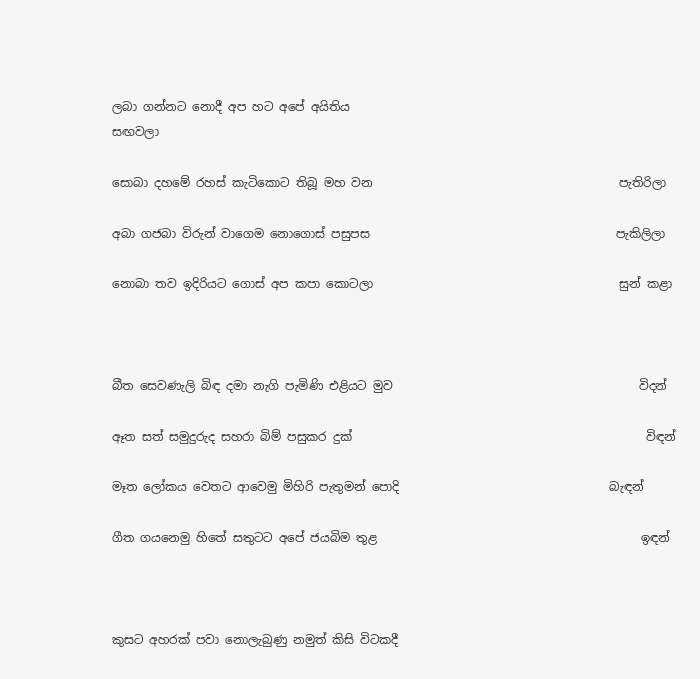ලබා ගන්නට නොදී අප හට අපේ අයිතිය                                                   සඟවලා

සොබා දහමේ රහස් කැටිකොට තිබූ මහ වන                                         පැතිරිලා

අබා ගජබා විරුන් වාගෙම නොගොස් පසුපස                                         පැකිලිලා

නොබා තව ඉදිරියට ගොස් අප කපා කොටලා                                         සුන් කළා



බීත සෙවණැලි බිඳ දමා නැගි පැමිණි එළියට මුව                                         විදන්

ඈත සත් සමුදුරුද සහරා බිම් පසුකර දුක්                                                 විඳන්

මෑත ලෝකය වෙතට ආවෙමු මිහිරි පැතුමන් පොදි                                   බැඳන්

ගීත ගයනෙමු හිතේ සතුටට අපේ ජයබිම තුළ                                            ඉඳන්



කුසට අහරක් පවා නොලැබුණු නමුත් කිසි විටකදී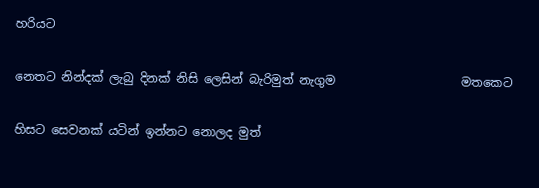හරියට

නෙතට නින්දක් ලැබු දිනක් නිසි ලෙසින් බැරිමුත් නැගුම                     මතකෙට

හිසට සෙවනක් යටින් ඉන්නට නොලද මුත්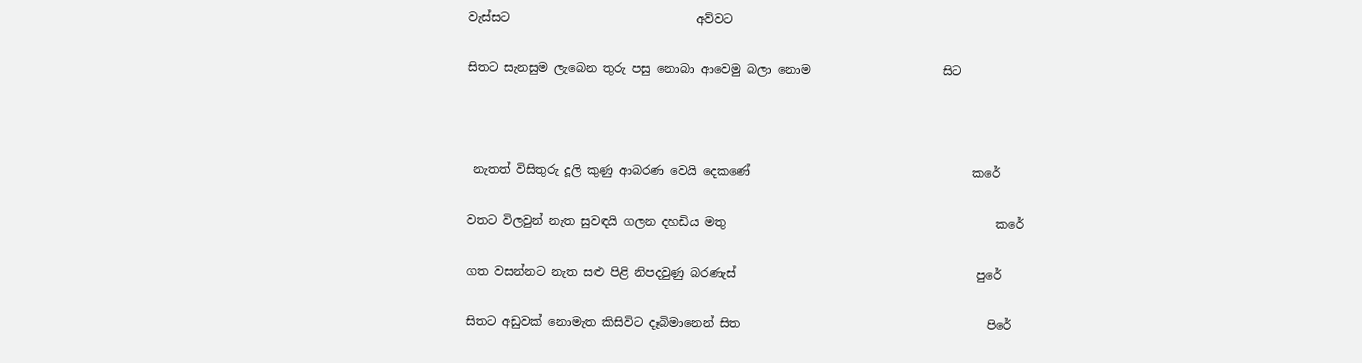වැස්සට                               අව්වට

සිතට සැනසුම ලැබෙන තුරු පසු නොබා ආවෙමු බලා නොම                      සිට



 නැතත් විසිතුරු දූලි කුණු ආබරණ වෙයි දෙකණේ                                     කරේ

වතට විලවුන් නැත සුවඳයි ගලන දහඩිය මතු                                             කරේ

ගත වසන්නට නැත සළු පිළි නිපදවුණු බරණැස්                                        පුරේ

සිතට අඩුවක් නොමැත කිසිවිට දෑබිමානෙන් සිත                                         පිරේ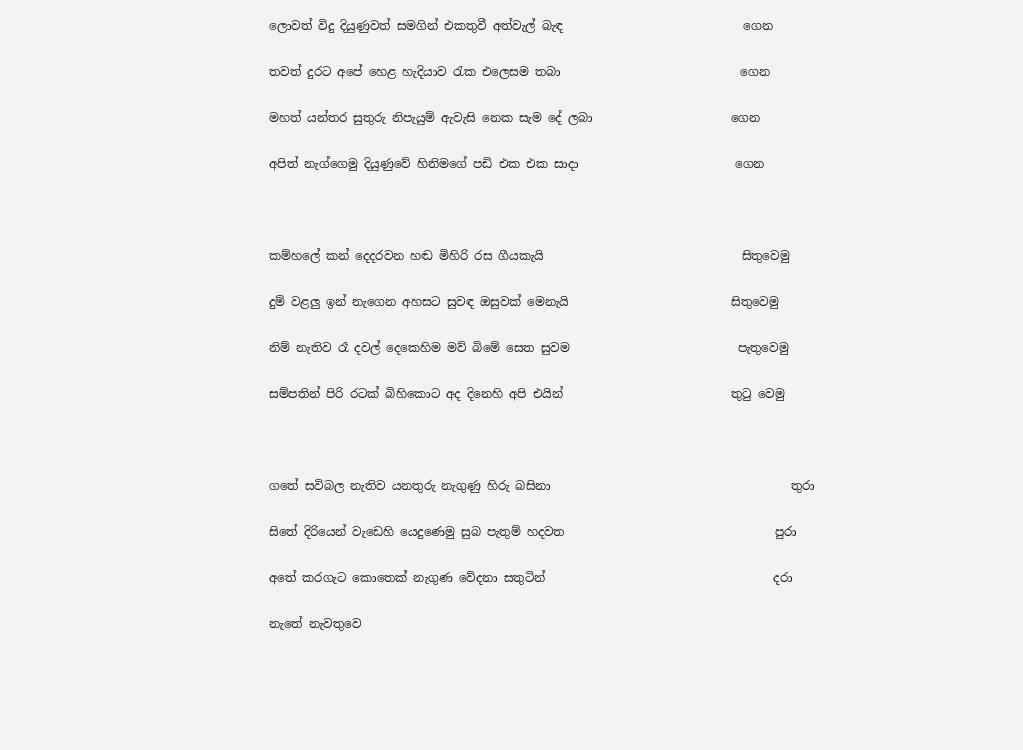ලොවත් විදු දියුණුවත් සමගින් එකතුවී අත්වැල් බැඳ                              ගෙන

තවත් දුරට අපේ හෙළ හැදියාව රැක එලෙසම තබා                              ගෙන

මහත් යන්තර සුතුරු නිපැයුම් ඇවැසි නෙක සැම දේ ලබා                       ගෙන

අපිත් නැග්ගෙමු දියුණුවේ හිනිමගේ පඩි එක එක සාදා                          ගෙන



කම්හලේ කන් දෙදරවන හඬ මිහිරි රස ගීයකැයි                                 සිතුවෙමු

දුම් වළලු ඉන් නැගෙන අහසට සුවඳ ඔසුවක් මෙනැයි                           සිතුවෙමු

නිම් නැතිව රෑ දවල් දෙකෙහිම මව් බිමේ සෙත සුවම                            පැතුවෙමු

සම්පතින් පිරි රටක් බිහිකොට අද දිනෙහි අපි එයින්                            තුටු වෙමු



ගතේ සවිබල නැතිව යනතුරු නැගුණු හිරු බසිනා                                        තුරා

සිතේ දිරියෙන් වැඩෙහි යෙදුණෙමු සුබ පැතුම් හදවත                                   පුරා

අතේ කරගැට කොතෙක් නැගුණ වේදනා සතුටින්                                      දරා

නැතේ නැවතුවෙ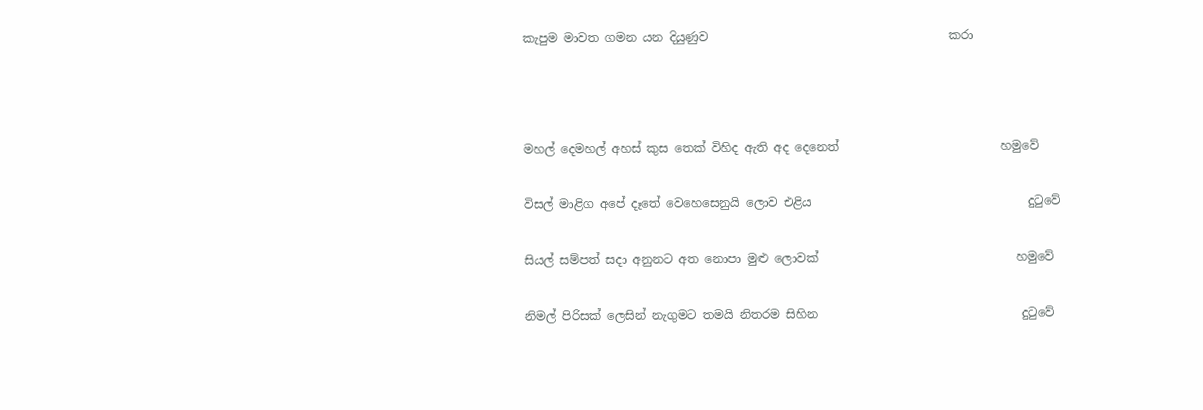කැපුම මාවත ගමන යන දියුණුව                                        කරා



මහල් දෙමහල් අහස් කුස තෙක් විහිද ඇති අද දෙනෙත්                           හමුවේ

විසල් මාළිග අපේ දෑතේ වෙහෙසෙනුයි ලොව එළිය                                    දුටුවේ

සියල් සම්පත් සදා අනුනට අත නොපා මුළු ලොවක්                                 හමුවේ

නිමල් පිරිසක් ලෙසින් නැගුමට තමයි නිතරම සිහින                                  දුටුවේ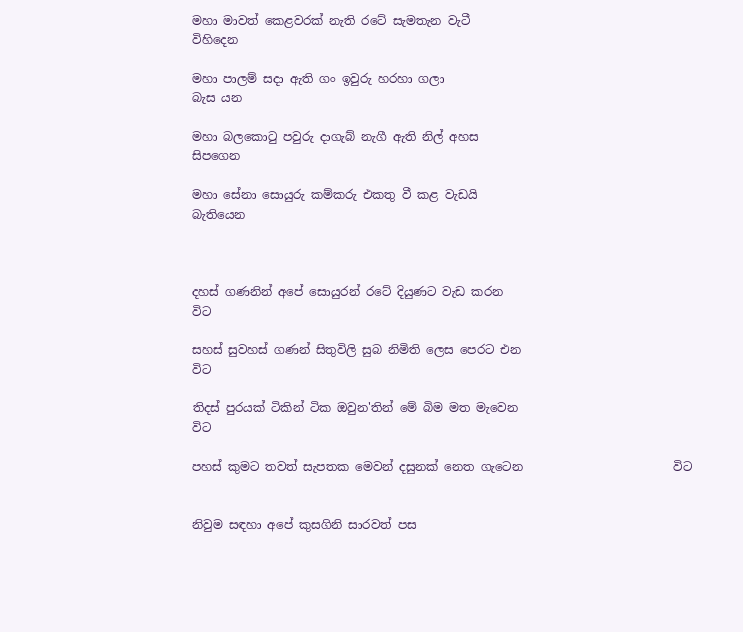මහා මාවත් කෙළවරක් නැති රටේ සැමතැන වැටී                                  විහිදෙන

මහා පාලම් සදා ඇති ගං ඉවුරු හරහා ගලා                                             බැස යන

මහා බලකොටු පවුරු දාගැබ් නැගී ඇති නිල් අහස                                සිපගෙන

මහා සේනා සොයුරු කම්කරු එකතු වී කළ වැඩයි                                බැතියෙන



දහස් ගණනින් අපේ සොයුරන් රටේ දියුණට වැඩ කරන                                  විට

සහස් සුවහස් ගණන් සිතුවිලි සුබ නිමිති ලෙස පෙරට එන                               විට

තිදස් පුරයක් ටිකින් ටික ඔවුන'තින් මේ බිම මත මැවෙන                                 විට

පහස් කුමට තවත් සැපතක මෙවන් දසුනක් නෙත ගැටෙන                         විට


නිවුම සඳහා අපේ කුසගිනි සාරවත් පස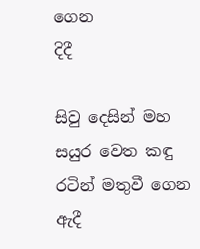ගෙන                                                     දිදී

සිවු දෙසින් මහ සයුර වෙත කඳු රටින් මතුවී ගෙන                                            ඇදී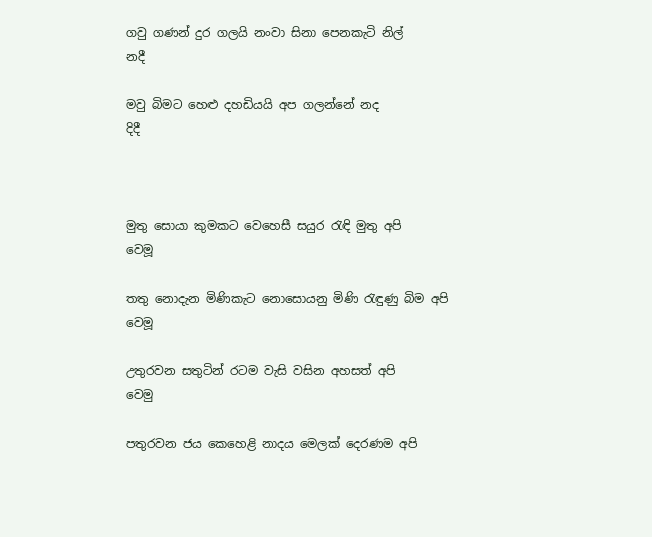ගවු ගණන් දුර ගලයි නංවා සිනා පෙනකැටි නිල්                                                 නදී

මවු බිමට හෙළු දහඩියයි අප ගලන්නේ නද                                                      දිදී



මුතු සොයා කුමකට වෙහෙසී සයුර රැඳි මුතු අපි                                         වෙමූ

තතු නොදැන මිණිකැට නොසොයනු මිණි රැඳුණු බිම අපි                         වෙමූ

උතුරවන සතුටින් රටම වැසි වසින අහසත් අපි                                               වෙමු

පතුරවන ජය කෙහෙළි නාදය මෙලක් දෙරණම අපි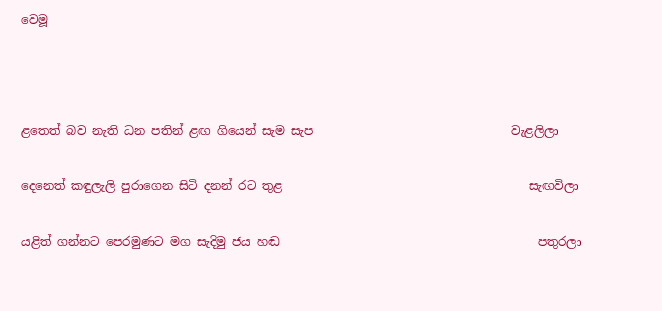වෙමූ



ළතෙත් බව නැති ධන පතින් ළඟ ගියෙන් සැම සැප                                 වැළලිලා

දෙනෙත් කඳුලැලි පුරාගෙන සිටි දනන් රට තුළ                                         සැඟවිලා

යළිත් ගන්නට පෙරමුණට මග සැදිමු ජය හඬ                                           පතුරලා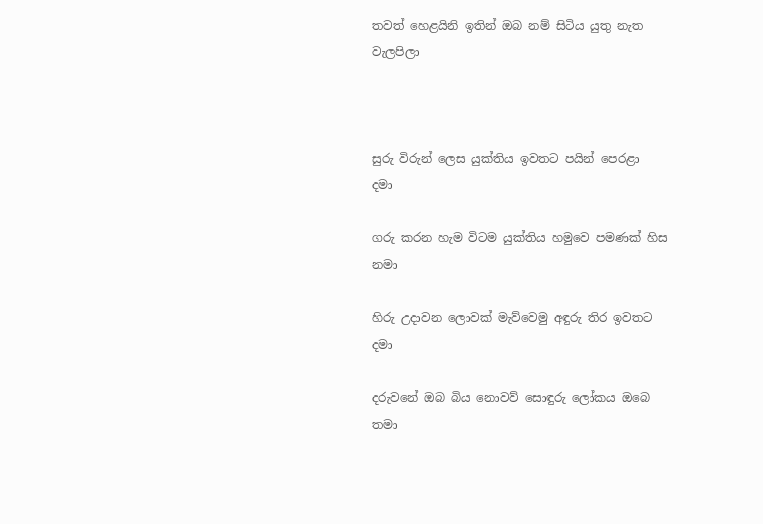තවත් හෙළයිනි ඉතින් ඔබ නම් සිටිය යුතු නැත                                       වැලපිලා



සුරු විරුන් ලෙස යුක්තිය ඉවතට පයින් පෙරළා                                             දමා

ගරු කරන හැම විටම යුක්තිය හමුවෙ පමණක් හිස                                     නමා

හිරු උදාවන ලොවක් මැව්වෙමු අඳුරු තිර ඉවතට                                            දමා

දරුවනේ ඔබ බිය නොවව් සොඳුරු ලෝකය ඔබෙ                                       තමා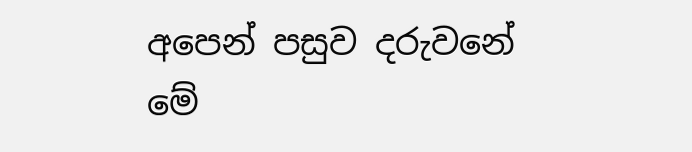අපෙන් පසුව දරුවනේ මේ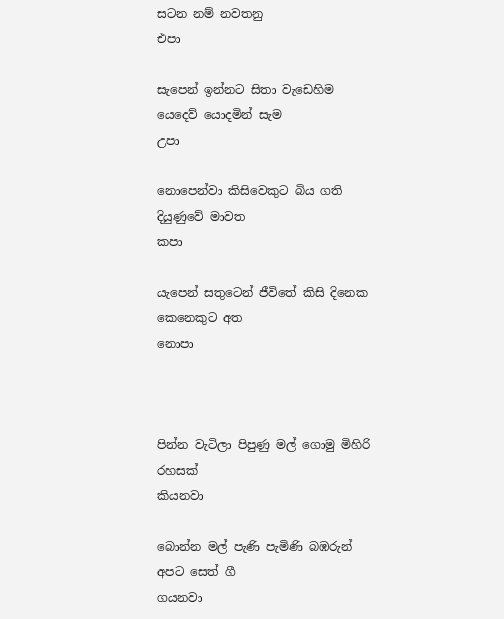සටන නම් නවතනු                                             එපා

සැපෙන් ඉන්නට සිතා වැඩෙහිම යෙදෙව් යොදමින් සැම                             උපා

නොපෙන්වා කිසිවෙකුට බිය ගති දියුණුවේ මාවත                                        කපා

යැපෙන් සතුටෙන් ජීවිතේ කිසි දිනෙක කෙනෙකුට අත                             නොපා



පින්න වැටිලා පිපුණු මල් ගොමු මිහිරි රහසක්                                          කියනවා

බොන්න මල් පැණි පැමිණි බඹරුන්  අපට සෙත් ගී                                    ගයනවා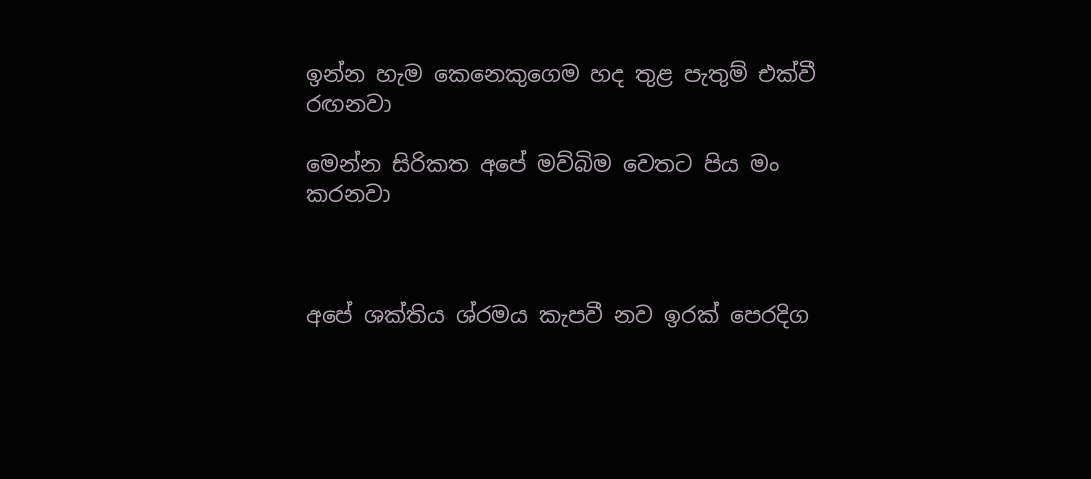ඉන්න හැම කෙනෙකුගෙම හද තුළ පැතුම් එක්වී                                    රඟනවා

මෙන්න සිරිකත අපේ මව්බිම වෙතට පිය මං                                             කරනවා



අපේ ශක්තිය ශ්රමය කැපවී නව ඉරක් පෙරදිග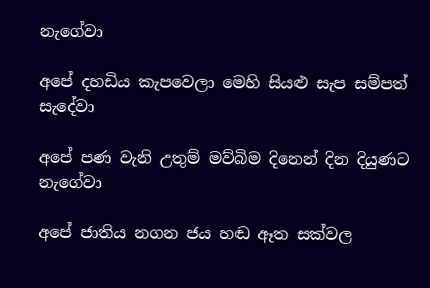නැගේවා

අපේ දහඩිය කැපවෙලා මෙහි සියළු සැප සම්පත්                                    සැදේවා

අපේ පණ වැනි උතුම් මව්බිම දිනෙන් දින දියුණට                                    නැගේවා

අපේ ජාතිය නගන ජය හඬ ඈත සක්වල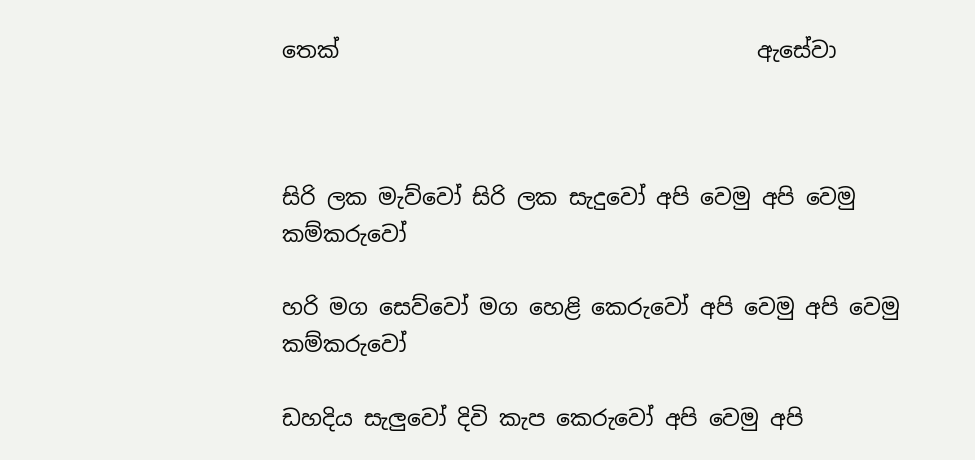තෙක්                                      ඇසේවා



සිරි ලක මැව්වෝ සිරි ලක සැදුවෝ අපි වෙමු අපි වෙමු                      කම්කරුවෝ

හරි මග සෙව්වෝ මග හෙළි කෙරුවෝ අපි වෙමු අපි වෙමු             කම්කරුවෝ

ඩහදිය සැලුවෝ දිවි කැප කෙරුවෝ අපි වෙමු අපි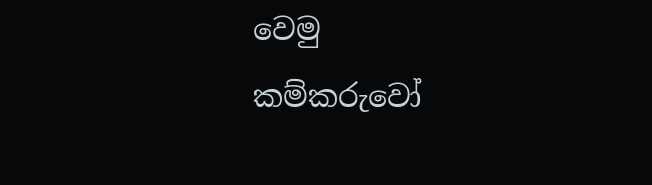වෙමු                   කම්කරුවෝ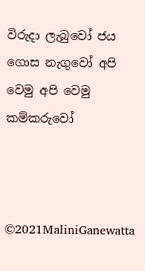විරුදා ලැබුවෝ ජය ගොස නැගුවෝ අපි වෙමු අපි වෙමු                   කම්කරුවෝ



©2021MaliniGanewatta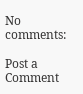No comments:

Post a Comment